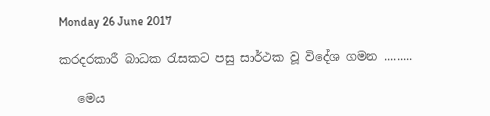Monday 26 June 2017

කරදරකාරී බාධක රැසකට පසු සාර්ථක වූ විදේශ ගමන .........

   මෙය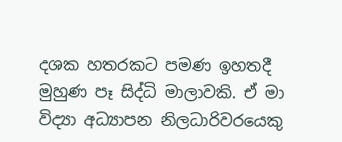දශක හතරකට පමණ ඉහතදී මුහුණ පෑ සිද්ධි මාලාවකි. ඒ මා විද්‍යා අධ්‍යාපන නිලධාරිවරයෙකු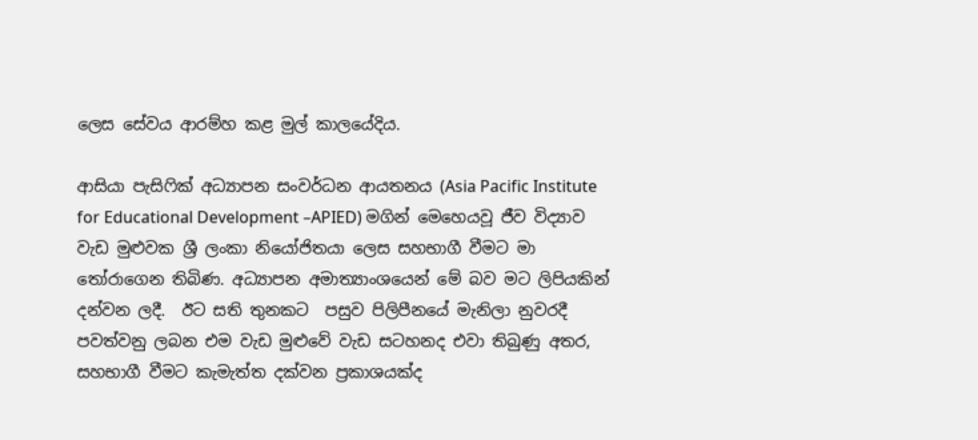ලෙස සේවය ආරම්හ කළ මුල් කාලයේදිය.

ආසියා පැසිෆික් අධ්‍යාපන සංවර්ධන ආයතනය (Asia Pacific Institute for Educational Development –APIED) මගින් මෙහෙයවූ ජීව විද්‍යාව වැඩ මුළුවක ශ්‍රී ලංකා නියෝජිතයා ලෙස සහභාගී වීමට මා තෝරාගෙන තිබිණ. අධ්‍යාපන අමාත්‍යාංශයෙන් මේ බව මට ලිපියකින් දන්වන ලදී.  ඊට සති තුනකට  පසුව පිලිපීනයේ මැනිලා නුවරදී පවත්වනු ලබන එම වැඩ මුළුවේ වැඩ සටහනද එවා තිබුණු අතර, සහභාගී වීමට කැමැත්ත දක්වන ප්‍රකාශයක්ද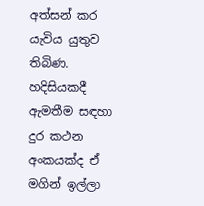අත්සන් කර යැවිය යුතුව තිබිණ. හදිසියකදී ඇමතීම සඳහා දුර කථන අංකයක්ද ඒ මගින් ඉල්ලා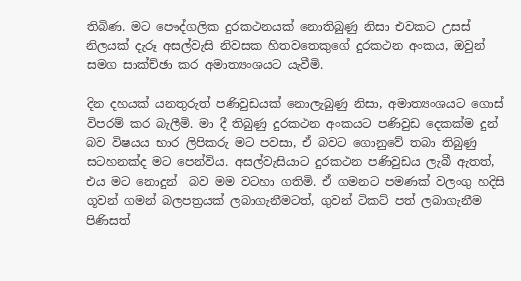තිබිණ. මට පෞද්ගලික දුරකථනයක් නොතිබුණු නිසා එවකට උසස් නිලයක් දැරූ අසල්වැසි නිවසක හිතවතෙකුගේ දුරකථන අංකය, ඔවුන් සමග සාක්ච්ඡා කර අමාත්‍යංශයට යැවීමි.

දින දහයක් යනතුරුත් පණිවුඩයක් නොලැබුණු නිසා, අමාත්‍යංශයට ගොස් විපරම් කර බැලීමි. මා දී තිබුණු දුරකථන අංකයට පණිවුඩ දෙකක්ම දුන් බව විෂයය භාර ලිපිකරු මට පවසා, ඒ බවට ගොනුවේ තබා තිබුණු සටහනක්ද මට පෙන්විය. අසල්වැසියාට දුරකථන පණිවුඩය ලැබී ඇතත්, එය මට නොදුන්  බව මම වටහා ගතිමි. ඒ ගමනට පමණක් වලංගු හදිසි ගූවන් ගමන් බලපත්‍රයක් ලබාගැනීමටත්, ගුවන් ටිකට් පත් ලබාගැනීම පිණිසත්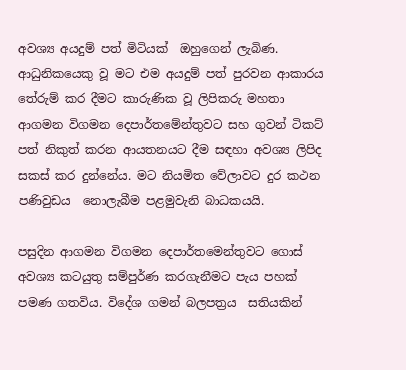අවශ්‍ය අයදුම් පත් මිටියක්  ඔහුගෙන් ලැබිණ. ආධුනිකයෙකු වූ මට එම අයදුම් පත් පුරවන ආකාරය තේරුම් කර දීමට කාරුණික වූ ලිපිකරු මහතා ආගමන විගමන දෙපාර්තමේන්තුවට සහ ගුවන් ටිකට් පත් නිකුත් කරන ආයතනයට දීම සඳහා අවශ්‍ය ලිපිද සකස් කර දුන්නේය. මට නියමිත වේලාවට දුර කථන පණිවුඩය  නොලැබීම පළමුවැනි බාධකයයි.

පසුදින ආගමන විගමන දෙපාර්තමෙන්තුවට ගොස් අවශ්‍ය කටයුතු සම්පුර්ණ කරගැනීමට පැය පහක්‌ පමණ ගතවිය. විදේශ ගමන් බලපත්‍රය  සතියකින්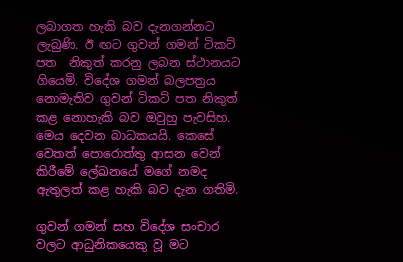ලබාගත හැකි බව දැනගන්නට ලැබුණි. ඊ ඟට ගුවන් ගමන් ටිකට් පත  නිකුත් කරනු ලබන ස්ථානයට ගියෙමි. විදේශ ගමන් බලපත්‍රය නොමැතිව ගුවන් ටිකට් පත නිකුත් කළ නොහැකි බව ඔවුහු පැවසිහ. මෙය දෙවන බාධකයයි. කෙසේ වෙතත් පොරොත්තු ආසන වෙන් කිරීමේ ලේඛනයේ මගේ නමද ඇතුලත් කළ හැකි බව දැන ගතිමි.

ගුවන් ගමන් සහ විදේශ සංචාර වලට ආධුනිකයෙකු වූ මට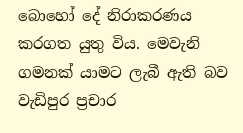බොහෝ දේ නිරාකරණය කරගත යුතු විය. මෙවැනි ගමනක් යාමට ලැබී ඇති බව වැඩිපුර ප්‍රචාර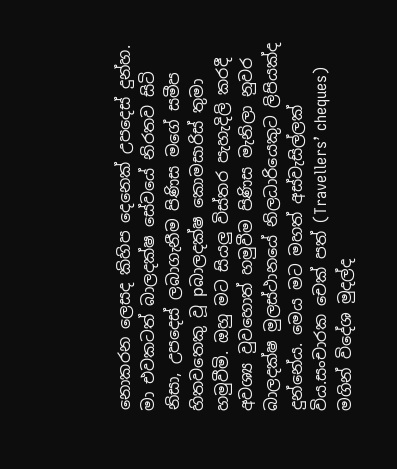නොකරන ලෙසද කිහිප දෙනෙක් උපදෙස් දුන්හ. මා එවකටත් බාලදක්ෂ සේවයේ නිරතව සිටි නිසා, උපදෙස් ලබාගැනීම පිණිස මගේ සමීප හිතවතෙකු වූ pබාලදක්ෂ කොමසාරිස් තුමා හමුවීමි. ඔහු මට සියලු විස්තර පැහැදිලි කරදී අවශ්‍ය වුවහොත් හමුවීම පිණිස මැනිලා නුවර බාලදක්ෂ මුලස්ථානයේ නිලධාරියෙකුට ලිපියක්ද දුන්නේය. මෙය මට මහත් අස්වැසිල්ලක් විය.සංචාරක චෙක්‌ පත් (Travellers’ cheques) මගින් විදේශ මුදල්ද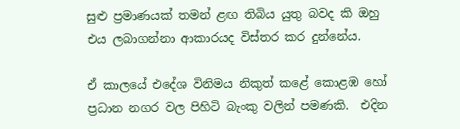සුළු ප්‍රමාණයක් තමන් ළඟ තිබිය යුතු බවද කි ඔහු එය ලබාගන්නා ආකාරයද විස්තර කර දුන්නේය.

ඒ කාලයේ එදේශ විනිමය නිකුත් කළේ කොළඹ හෝ ප්‍රධාන නගර වල පිහිටි බැංකු වලින් පමණකි.  එදින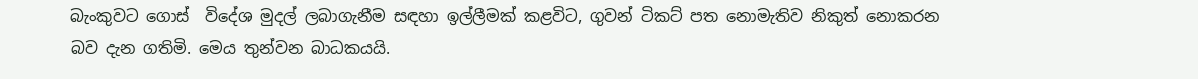බැංකුවට ගොස්  විදේශ මුදල් ලබාගැනීම සඳහා ඉල්ලීමක් කළවිට, ගුවන් ටිකට් පත නොමැතිව නිකුත් නොකරන  බව දැන ගතිමි. මෙය තුන්වන බාධකයයි.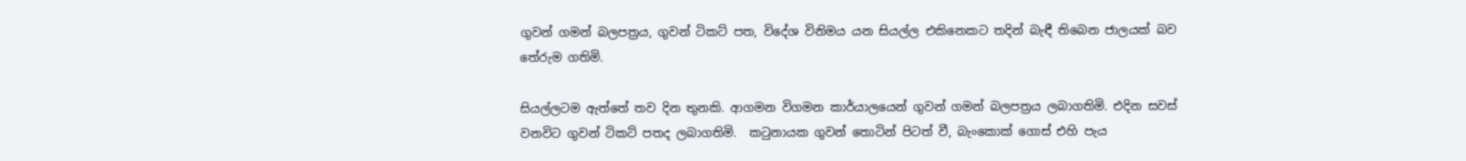ගුවන් ගමන් බලපත්‍රය, ගුවන් ටිකට් පත, විදේශ විනිමය යන සියල්ල එකිනෙකට තදින් බැඳී තිබෙන ජාලයක් බව තේරුම ගතිමි.

සියල්ලටම ඇත්තේ තව දින තුනකි. ආගමන විගමන කාර්යාලයෙන් ගුවන් ගමන් බලපත්‍රය ලබාගතිමි. එදින සවස් වනවිට ගුවන් ටිකට් පතද ලබාගතිමි.  කටුනායක ගුවන් තොටින් පිටත් වී, බැංකොක් ගොස් එහි පැය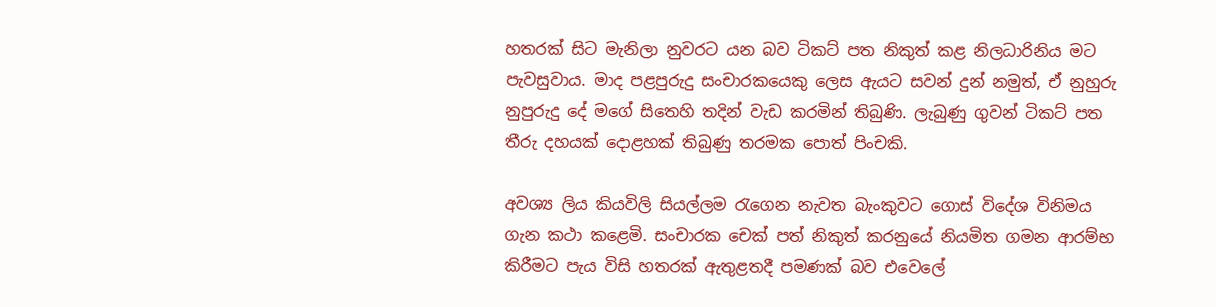හතරක් සිට මැනිලා නුවරට යන බව ටිකට් පත නිකුත් කළ නිලධාරිනිය මට පැවසුවාය. මාද පළපුරුදු සංචාරකයෙකු ලෙස ඇයට සවන් දුන් නමුත්, ඒ නුහුරු නුපුරුදු දේ මගේ සිතෙහි තදින් වැඩ කරමින් තිබුණි. ලැබුණු ගුවන් ටිකට් පත තීරු දහයක් දොළහක් තිබුණු තරමක පොත් පිංචකි.

අවශ්‍ය ලිය කියවිලි සියල්ලම රැගෙන නැවත බැංකුවට ගොස් විදේශ විනිමය ගැන කථා කළෙමි. සංචාරක චෙක් පත් නිකුත් කරනුයේ නියමිත ගමන ආරම්භ කිරීමට පැය විසි හතරක්‌ ඇතුළතදී පමණක් බව එවෙලේ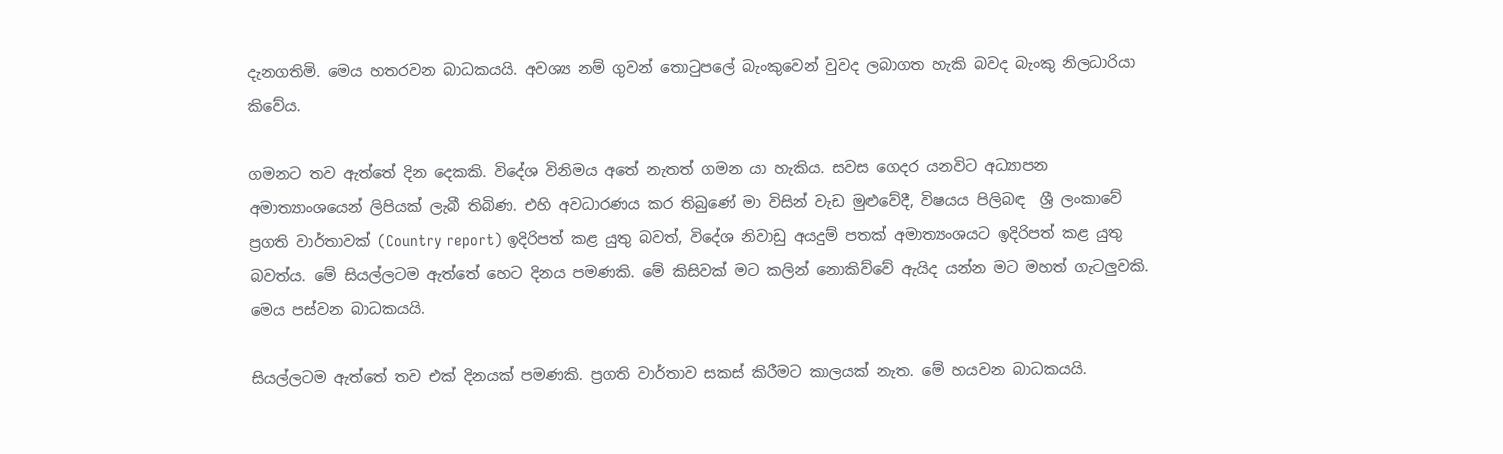දැනගතිමි. මෙය හතරවන බාධකයයි. අවශ්‍ය නම් ගුවන් තොටුපලේ බැංකුවෙන් වුවද ලබාගත හැකි බවද බැංකු නිලධාරියා කිවේය.

ගමනට තව ඇත්තේ දින දෙකකි. විදේශ විනිමය අතේ නැතත් ගමන යා හැකිය. සවස ගෙදර යනවිට අධ්‍යාපන අමාත්‍යාංශයෙන් ලිපියක් ලැබී තිබිණ. එහි අවධාරණය කර තිබුණේ මා විසින් වැඩ මුළුවේදී, විෂයය පිලිබඳ  ශ්‍රී ලංකාවේ ප්‍රගති වාර්තාවක් (Country report) ඉදිරිපත් කළ යුතු බවත්, විදේශ නිවාඩු අයදුම් පතක් අමාත්‍යංශයට ඉදිරිපත් කළ යුතු බවත්ය. මේ සියල්ලටම ඇත්තේ හෙට දිනය පමණකි. මේ කිසිවක් මට කලින් නොකිව්වේ ඇයිද යන්න මට මහත් ගැටලුවකි. මෙය පස්වන බාධකයයි.

සියල්ලටම ඇත්තේ තව එක් දිනයක් පමණකි. ප්‍රගති වාර්තාව සකස් කිරීමට කාලයක් නැත. මේ හයවන බාධකයයි.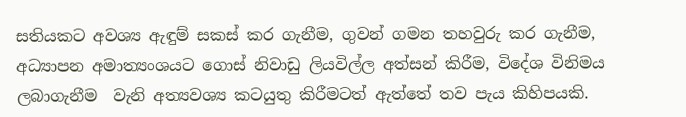සතියකට අවශ්‍ය ඇඳුම් සකස් කර ගැනීම, ගුවන් ගමන තහවුරු කර ගැනීම, අධ්‍යාපන අමාත්‍යංශයට ගොස් නිවාඩු ලියවිල්ල අත්සන් කිරීම, විදේශ විනිමය ලබාගැනීම  වැනි අත්‍යවශ්‍ය කටයුතු කිරීමටත් ඇත්තේ තව පැය කිහිපයකි.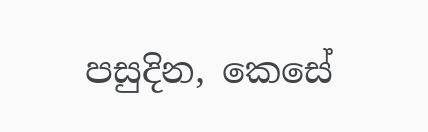පසුදින, කෙසේ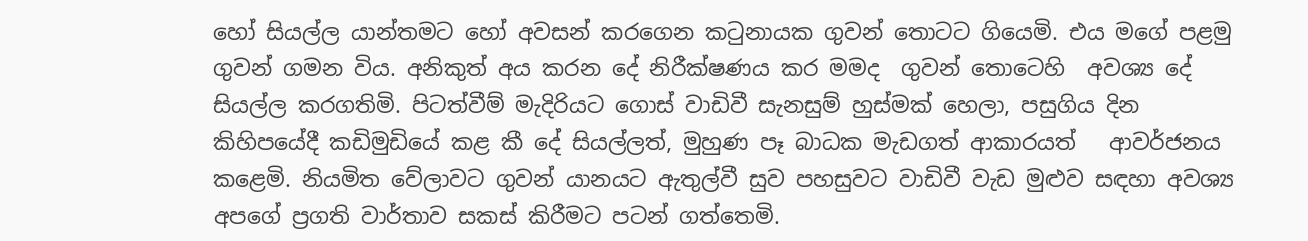හෝ සියල්ල යාන්තමට හෝ අවසන් කරගෙන කටුනායක ගුවන් තොටට ගියෙමි. එය මගේ පළමු ගුවන් ගමන විය. අනිකුත් අය කරන දේ නිරීක්ෂණය කර මමද  ගුවන් තොටෙහි  අවශ්‍ය දේ සියල්ල කරගතිමි. පිටත්වීම් මැදිරියට ගොස් වාඩිවී සැනසුම් හුස්මක් හෙලා, පසුගිය දින කිහිපයේදී කඩිමුඩියේ කළ කී දේ සියල්ලත්, මුහුණ පෑ බාධක මැඩගත් ආකාරයත්   ආවර්ජනය කළෙමි. නියමිත වේලාවට ගුවන් යානයට ඇතුල්වී සුව පහසුවට වාඩිවී වැඩ මුළුව සඳහා අවශ්‍ය අපගේ ප්‍රගති වාර්තාව සකස් කිරීමට පටන් ගත්තෙමි.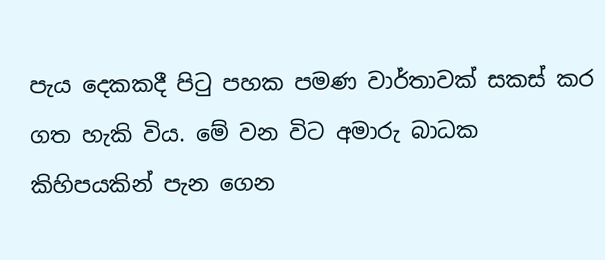පැය දෙකකදී පිටු පහක පමණ වාර්තාවක් සකස් කර ගත හැකි විය. මේ වන විට අමාරු බාධක කිහිපයකින් පැන ගෙන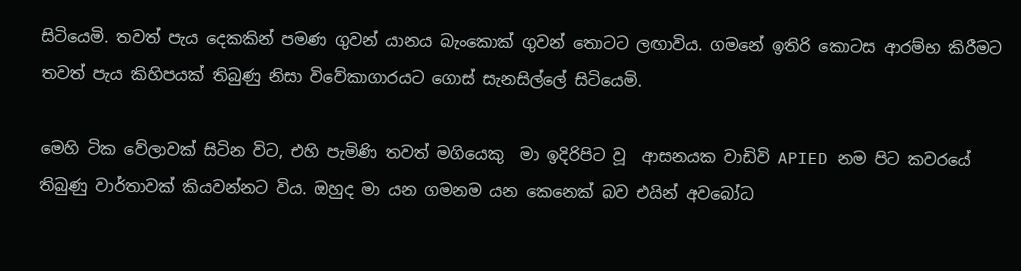සිටියෙමි. තවත් පැය දෙකකින් පමණ ගුවන් යානය බැංකොක් ගුවන් තොටට ලඟාවිය. ගමනේ ඉතිරි කොටස ආරම්භ කිරීමට තවත් පැය කිහිපයක් තිබුණු නිසා විවේකාගාරයට ගොස් සැනසිල්ලේ සිටියෙමි.

මෙහි ටික වේලාවක් සිටින විට, එහි පැමිණි තවත් මගියෙකු  මා ඉදිරිපිට වූ  ආසනයක වාඩිවි APIED නම පිට කවරයේ තිබුණු වාර්තාවක් කියවන්නට විය. ඔහුද මා යන ගමනම යන කෙනෙක් බව එයින් අවබෝධ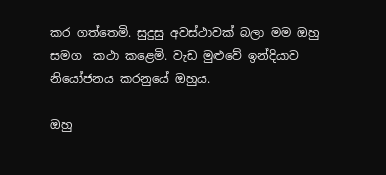කර ගත්තෙමි. සුදුසු අවස්ථාවක් බලා මම ඔහු සමග  කථා කළෙමි. වැඩ මුළුවේ ඉන්දියාව නියෝජනය කරනුයේ ඔහුය.

ඔහු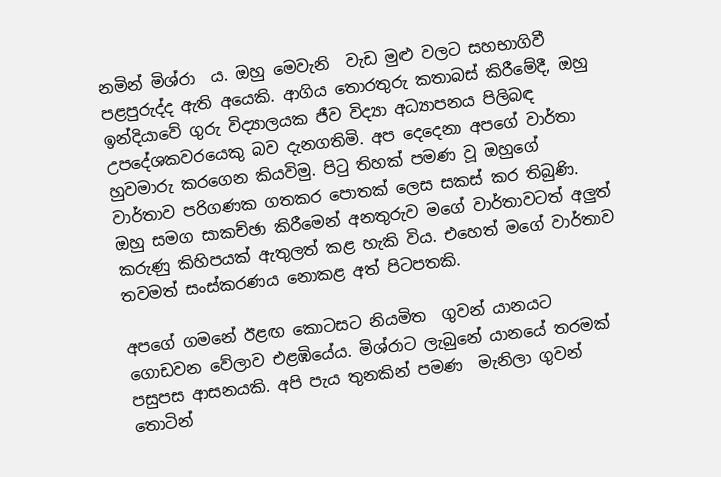නමින් මිශ්රා  ය. ඔහු මෙවැනි  වැඩ මුළු වලට සහභාගිවී පළපුරුද්ද ඇති අයෙකි. ආගිය තොරතුරු කතාබස් කිරීමේදී, ඔහු ඉන්දියාවේ ගුරු විද්‍යාලයක ජීව විද්‍යා අධ්‍යාපනය පිලිබඳ උපදේශකවරයෙකු බව දැනගතිමි. අප දෙදෙනා අපගේ වාර්තා හුවමාරු කරගෙන කියවිමු. පිටු තිහක් පමණ වූ ඔහුගේ වාර්තාව පරිගණක ගතකර පොතක් ලෙස සකස් කර තිබුණි. ඔහු සමග සාකච්ඡා කිරීමෙන් අනතුරුව මගේ වාර්තාවටත් අලුත් කරුණු කිහිපයක් ඇතුලත් කළ හැකි විය. එහෙත් මගේ වාර්තාව තවමත් සංස්කරණය නොකළ අත් පිටපතකි.

අපගේ ගමනේ ඊළඟ කොටසට නියමිත  ගුවන් යානයට ගොඩවන වේලාව එළඹියේය. මිශ්රාට ලැබුනේ යානයේ තරමක් පසුපස ආසනයකි. අපි පැය තුනකින් පමණ  මැනිලා ගුවන් තොටින්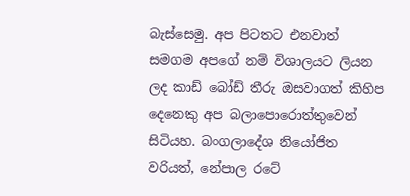බැස්සෙමු. අප පිටතට එනවාත් සමගම අපගේ නම් විශාලයට ලියන ලද කාඩ් බෝඩ් තීරු ඔසවාගත් කිහිප දෙනෙකු අප බලාපොරොත්තුවෙන් සිටියහ. බංගලාදේශ නියෝජිත වරියත්, නේපාල රටේ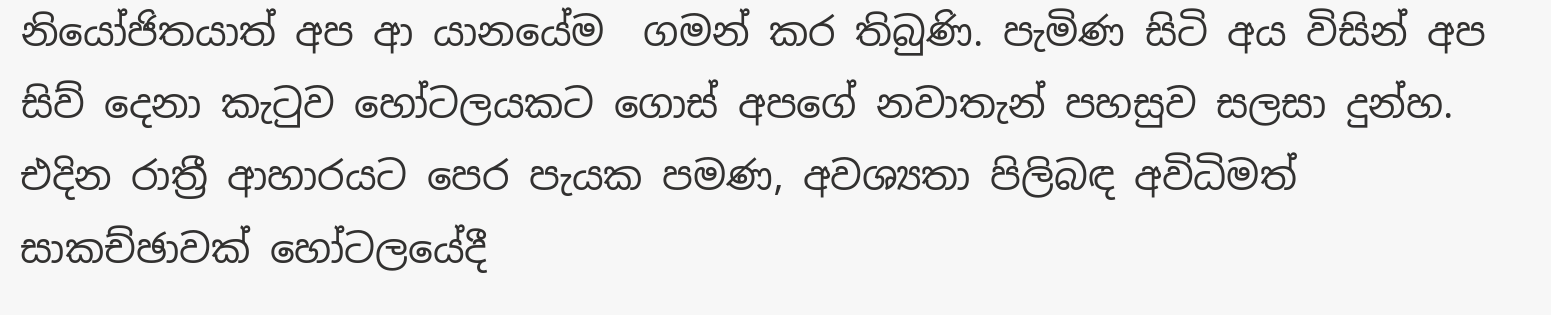නියෝජිතයාත් අප ආ යානයේම  ගමන් කර තිබුණි. පැමිණ සිටි අය විසින් අප සිව් දෙනා කැටුව හෝටලයකට ගොස් අපගේ නවාතැන් පහසුව සලසා දුන්හ. එදින රාත්‍රී ආහාරයට පෙර පැයක පමණ, අවශ්‍යතා පිලිබඳ අවිධිමත් සාකච්ඡාවක්‌ හෝටලයේදී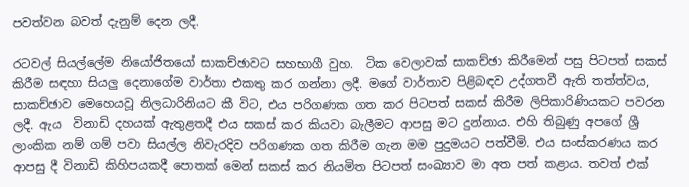පවත්වන බවත් දැනුම් දෙන ලදී.

රටවල් සියල්ලේම නියෝජිතයෝ සාකච්ඡාවට සහභාගී වුහ.  ටික වෙලාවක් සාකච්ඡා කිරීමෙන් පසු පිටපත් සකස් කිරීම සඳහා සියලු දෙනාගේම වාර්තා එකතු කර ගන්නා ලදී. මගේ වාර්තාව පිළිබඳව උද්ගතවී ඇති තත්ත්වය, සාකච්ඡාව මෙහෙයවූ නිලධාරිනියට කී විට, එය පරිගණක ගත කර පිටපත් සකස් කිරීම ලිපිකාරිණියකට පවරන ලදී. ඇය  විනාඩි දහයක්‌ ඇතුළතදී එය සකස් කර කියවා බැලීමට ආපසු මට දුන්නාය. එහි තිබුණු අපගේ ශ්‍රී ලාංකික නම් ගම් පවා සියල්ල නිවැරදිව පරිගණක ගත කිරීම ගැන මම පුදුමයට පත්වීමි. එය සංස්කරණය කර ආපසු දී විනාඩි කිහිපයකදී පොතක් මෙන් සකස් කර නියමිත පිටපත් සංඛ්‍යාව මා අත පත් කළාය. තවත් එක්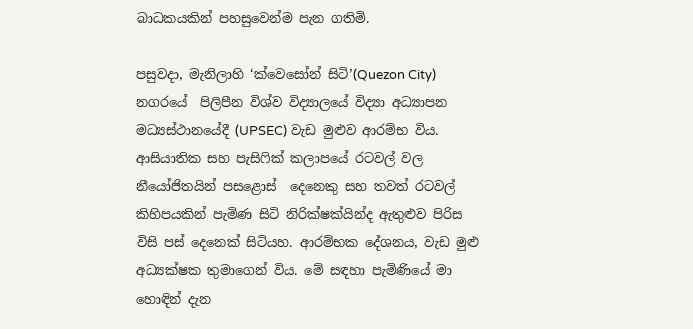බාධකයකින් පහසුවෙන්ම පැන ගතිමි.

පසුවදා, මැනිලාහි ‘ක්වෙසෝන් සිටි’(Quezon City) නගරයේ  පිලිපීන විශ්ව විද්‍යාලයේ විද්‍යා අධ්‍යාපන මධ්‍යස්ථානයේදී (UPSEC) වැඩ මුළුව ආරම්භ විය. ආසියාතික සහ පැසිෆික් කලාපයේ රටවල් වල නීයෝජිතයින් පසළොස්  දෙනෙකු සහ තවත් රටවල් කිහිපයකින් පැමිණ සිටි නිරික්ෂක්යින්ද ඇතුළුව පිරිස විසි පස් දෙනෙක් සිටියහ. ආරම්භක දේශනය, වැඩ මුළු අධ්‍යක්ෂක තුමාගෙන් විය. මේ සඳහා පැමිණියේ මා හොඳින් දැන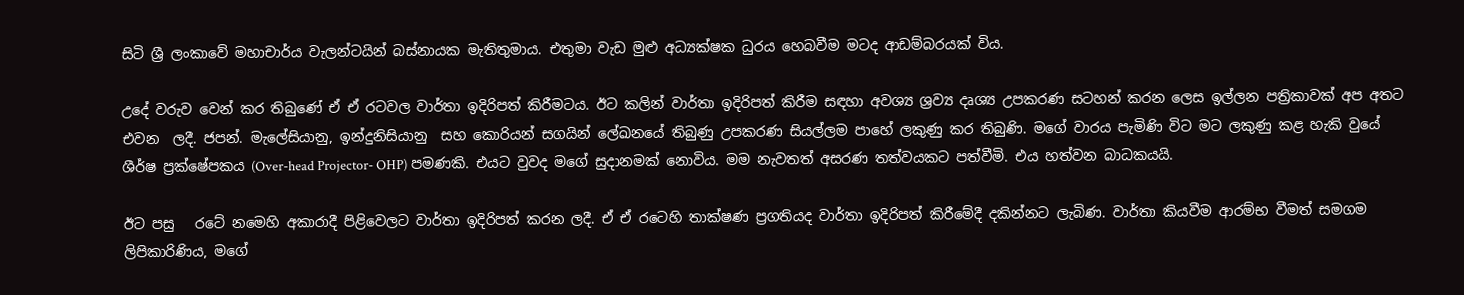සිටි ශ්‍රී ලංකාවේ මහාචාර්ය වැලන්ටයින් බස්නායක මැතිතුමාය. එතුමා වැඩ මුළු අධ්‍යක්ෂක ධුරය හෙබවීම මටද ආඩම්බරයක් විය.

උදේ වරුව වෙන් කර තිබුණේ ඒ ඒ රටවල වාර්තා ඉදිරිපත් කිරීමටය. ඊට කලින් වාර්තා ඉදිරිපත් කිරීම සඳහා අවශ්‍ය ශ්‍රව්‍ය දෘශ්‍ය උපකරණ සටහන් කරන ලෙස ඉල්ලන පත්‍රිකාවක් අප අතට එවන  ලදී. ජපන්. මැලේසියානු, ඉන්දුනිසියානු  සහ කොරියන් සගයින් ලේඛනයේ තිබුණු උපකරණ සියල්ලම පාහේ ලකුණු කර තිබුණි. මගේ වාරය පැමිණි විට මට ලකුණු කළ හැකි වුයේ ශීර්ෂ ප්‍රක්ෂේපකය (Over-head Projector- OHP) පමණකි. එයට වුවද මගේ සුදානමක් නොවිය. මම නැවතත් අසරණ තත්වයකට පත්වීමි. එය හත්වන බාධකයයි.

ඊට පසු   රටේ නමෙහි අකාරාදී පිළිවෙලට වාර්තා ඉදිරිපත් කරන ලදී. ඒ ඒ රටෙහි තාක්ෂණ ප්‍රගතියද වාර්තා ඉදිරිපත් කිරීමේදී දකින්නට ලැබිණ. වාර්තා කියවීම ආරම්භ වීමත් සමගම ලිපිකාරිණිය, මගේ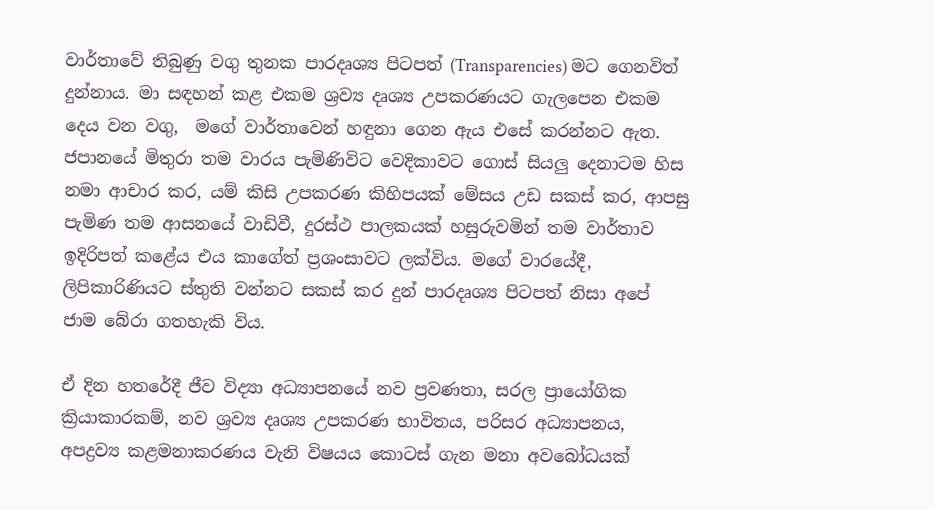වාර්තාවේ තිබුණු වගු තුනක පාරදෘශ්‍ය පිටපත් (Transparencies) මට ගෙනවිත් දුන්නාය. මා සඳහන් කළ එකම ශ්‍රව්‍ය දෘශ්‍ය උපකරණයට ගැලපෙන එකම දෙය වන වගු,  මගේ වාර්තාවෙන් හඳුනා ගෙන ඇය එසේ කරන්නට ඇත. ජපානයේ මිතුරා තම වාරය පැමිණිවිට වෙදිකාවට ගොස් සියලු දෙනාටම හිස නමා ආචාර කර, යම් කිසි උපකරණ කිහිපයක් මේසය උඩ සකස් කර, ආපසු පැමිණ තම ආසනයේ වාඩිවී, දුරස්ථ පාලකයක් හසුරුවමින් තම වාර්තාව ඉදිරිපත් කළේය එය කාගේත් ප්‍රශංසාවට ලක්විය. මගේ වාරයේදී, ලිපිකාරිණියට ස්තුති වන්නට සකස් කර දුන් පාරදෘශ්‍ය පිටපත් නිසා අපේ  ජාම බේරා ගතහැකි විය.

ඒ දින හතරේදී ජීව විද්‍යා අධ්‍යාපනයේ නව ප්‍රවණතා, සරල ප්‍රායෝගික ක්‍රියාකාරකම්, නව ශ්‍රව්‍ය දෘශ්‍ය උපකරණ භාවිතය, පරිසර අධ්‍යාපනය, අපද්‍රව්‍ය කළමනාකරණය වැනි විෂයය කොටස් ගැන මනා අවබෝධයක්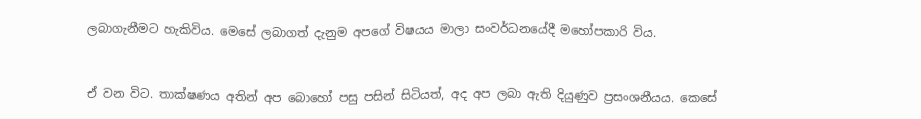ලබාගැනීමට හැකිවිය. මෙසේ ලබාගත් දැනුම අපගේ විෂයය මාලා සංවර්ධනයේදී මහෝපකාරි විය.


ඒ වන විට. තාක්ෂණය අතින් අප බොහෝ පසු පසින් සිටියත්, අද අප ලබා ඇති දියුණුව ප්‍රසංශනීයය. කෙසේ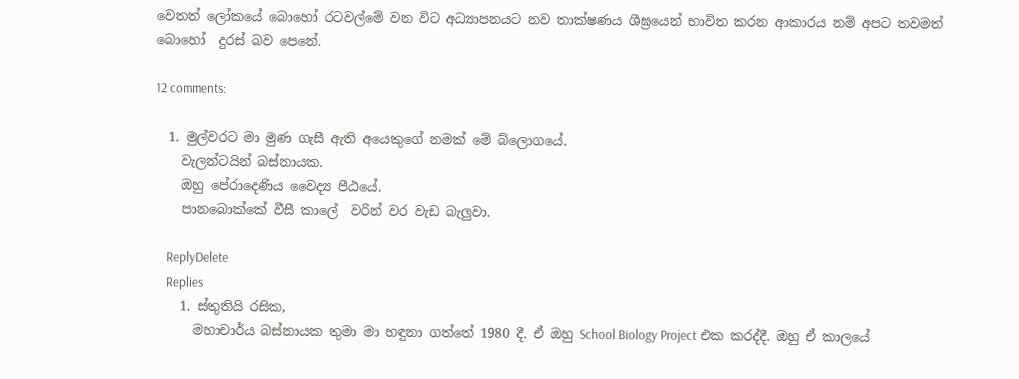වෙතත් ලෝකයේ බොහෝ රටවල්මේ වන විට අධ්‍යාපනයට නව තාක්ෂණය ශීඝ්‍රයෙන් භාවිත කරන ආකාරය නම් අපට තවමත් බොහෝ  දුරස් බව පෙනේ.

12 comments:

  1. මුල්වරට මා මුණ ගැසී ඇති අයෙකුගේ නමක් මේ බ්ලොගයේ.
    වැලන්ටයින් බස්නායක.
    ඔහු පේරාදෙණිය වෛද්‍ය පීඨයේ.
    පානබොක්කේ වීසී කාලේ  වරින් වර වැඩ බැලුවා.

    ReplyDelete
    Replies
    1. ස්තුතියි රසික,
      මහාචාර්ය බස්නායක තුමා මා හඳුනා ගත්තේ 1980 දී. ඒ ඔහු School Biology Project එක කරද්දී. ඔහු ඒ කාලයේ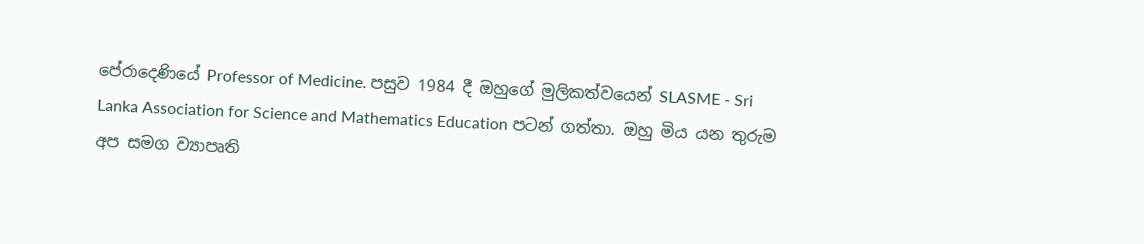පේරාදෙණියේ Professor of Medicine. පසුව 1984 දී ඔහුගේ මුලිකත්වයෙන් SLASME - Sri Lanka Association for Science and Mathematics Education පටන් ගත්තා. ඔහු මිය යන තුරුම අප සමග ව්‍යාපෘති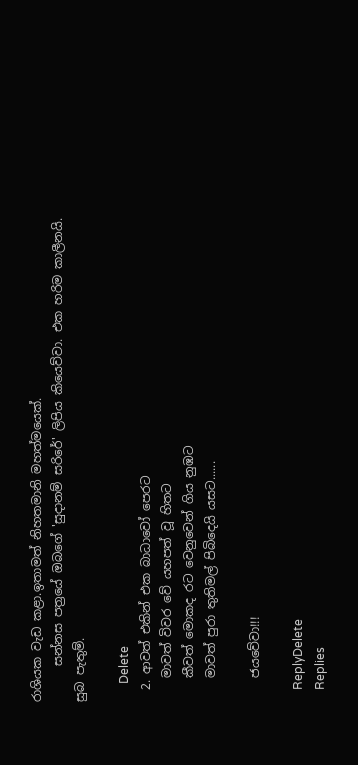රාශියක වැඩ කළා.ඉතාමත් නිහතමානි මහත්මයෙක්.
      සන්නස පත්‍රයේ ඔබගේ 'සුදානම් සරිරේ' ලිපිය කියෙව්වා. එක හරිම කාලීනයි. සුබ පැතුම්.

      Delete
  2. ආවත් එකින් එක බාධාවෝ පෙරට
    මාවත් විවර වේ යහපත් වූ හිතට
    කීවත් මොකද රට වෙනුවෙන් ගිය නුඹට
    මාවත් පුරා තුතිමල් පිබිදෙයි යසට......

    ජයවේවා!!!

    ReplyDelete
    Replies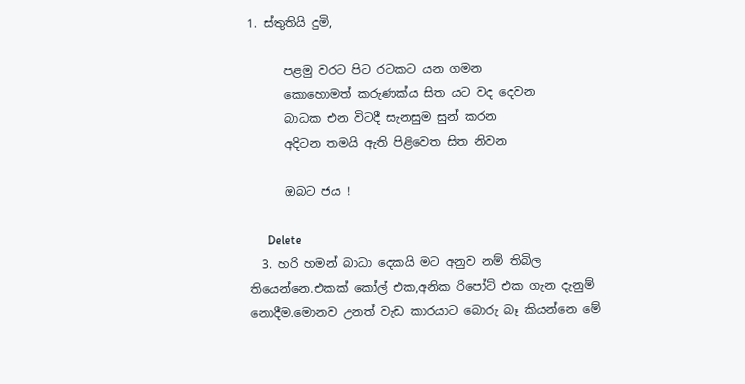1. ස්තුතියි දුමි,

      පළමු වරට පිට රටකට යන ගමන
      කොහොමත් කරුණක්ය සිත යට වද දෙවන
      බාධක එන විටදී සැනසුම සුන් කරන
      අදිටන තමයි ඇති පිළිවෙත සිත නිවන

      ඔබට ජය !

      Delete
  3. හරි හමන් බාධා දෙකයි මට අනුව නම් තිබිල තියෙන්නෙ.එකක් කෝල් එක,අනික රිපෝට් එක ගැන දැනුම් නොදීම.මොනව උනත් වැඩ කාරයාට බොරු බෑ කියන්නෙ මේ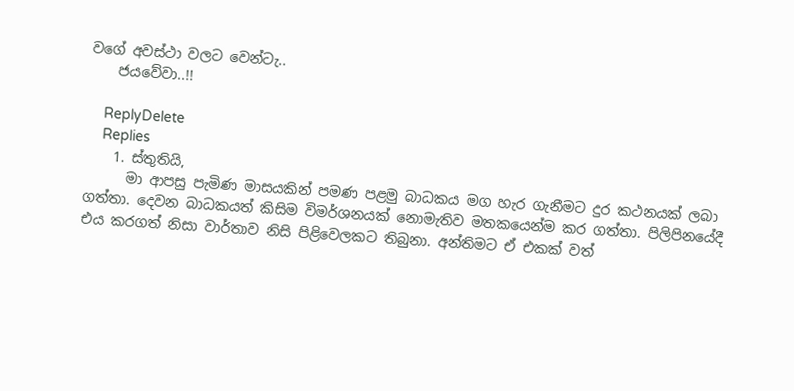වගේ අවස්ථා වලට වෙන්ටැ..
    ජයවේවා..!!

    ReplyDelete
    Replies
    1. ස්තුතියි,
      මා ආපසු පැමිණ මාසයකින් පමණ පළමු බාධකය මග හැර ගැනීමට දුර කථනයක් ලබා ගත්තා. දෙවන බාධකයත් කිසිම විමර්ශනයක් නොමැතිව මතකයෙන්ම කර ගත්තා. පිලිපිනයේදී එය කරගත් නිසා වාර්තාව නිසි පිළිවෙලකට තිබුනා. අන්තිමට ඒ එකක් වත්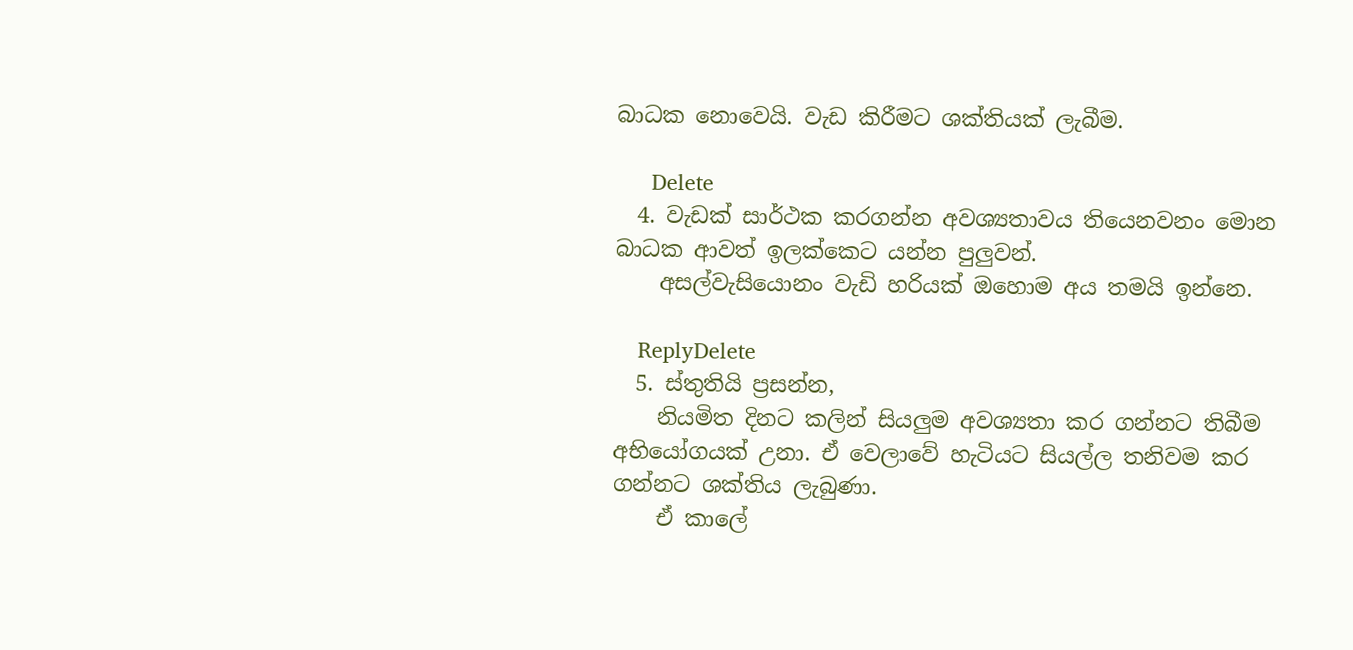බාධක නොවෙයි. වැඩ කිරීමට ශක්තියක් ලැබීම.

      Delete
  4. වැඩක් සාර්ථක කරගන්න අවශ්‍යතාවය තියෙනවනං මොන බාධක ආවත් ඉලක්කෙට යන්න පුලුවන්.
    අසල්වැසියොනං වැඩි හරියක් ඔහොම අය තමයි ඉන්නෙ.

    ReplyDelete
  5. ස්තුතියි ප්‍රසන්න,
    නියමිත දිනට කලින් සියලුම අවශ්‍යතා කර ගන්නට තිබීම අභියෝගයක් උනා. ඒ වෙලාවේ හැටියට සියල්ල තනිවම කර ගන්නට ශක්තිය ලැබුණා.
    ඒ කාලේ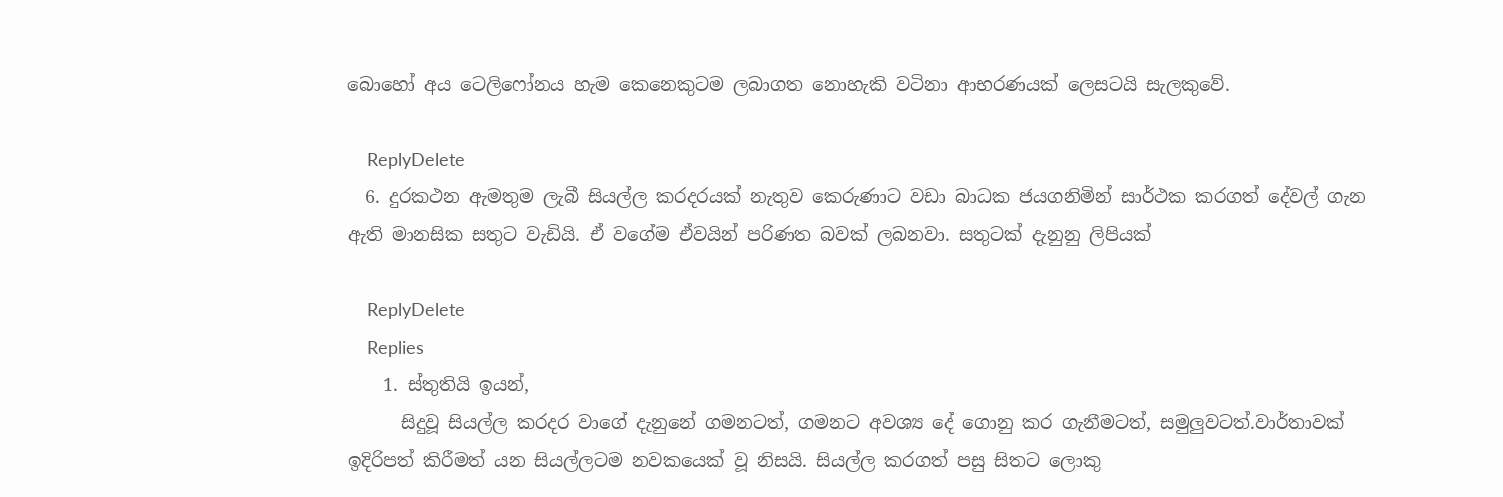බොහෝ අය ටෙලිෆෝනය හැම කෙනෙකුටම ලබාගත නොහැකි වටිනා ආභරණයක් ලෙසටයි සැලකුවේ.

    ReplyDelete
  6. දුරකථන ඇමතුම ලැබී සියල්ල කරදරයක් නැතුව කෙරුණාට වඩා බාධක ජයගනිමින් සාර්ථක කරගත් දේවල් ගැන ඇති මානසික සතුට වැඩියි. ඒ වගේම ඒවයින් පරිණත බවක් ලබනවා. සතුටක් දැනුනු ලිපියක්

    ReplyDelete
    Replies
    1. ස්තුතියි ඉයන්,
      සිදුවූ සියල්ල කරදර වාගේ දැනුනේ ගමනටත්, ගමනට අවශ්‍ය දේ ගොනු කර ගැනීමටත්, සමුලුවටත්.වාර්තාවක් ඉදිරිපත් කිරීමත් යන සියල්ලටම නවකයෙක් වූ නිසයි. සියල්ල කරගත් පසු සිතට ලොකු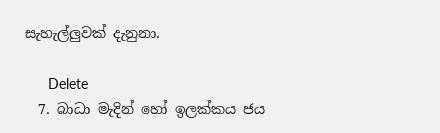සැහැල්ලුවක් දැනුනා.

      Delete
  7. බාධා මැදින් හෝ ඉලක්කය ජය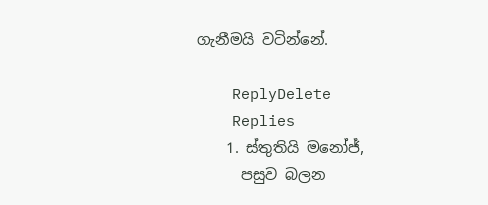ගැනීමයි වටින්නේ.

    ReplyDelete
    Replies
    1. ස්තුතියි මනෝජ්,
      පසුව බලන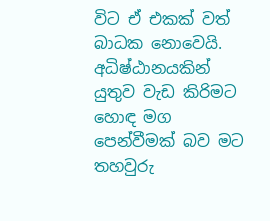විට ඒ එකක් වත් බාධක නොවෙයි. අධිෂ්ඨානයකින් යුතුව වැඩ කිරිමට හොඳ මග පෙන්වීමක් බව මට තහවුරු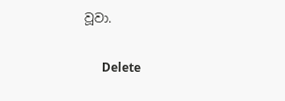වූවා.

      Delete